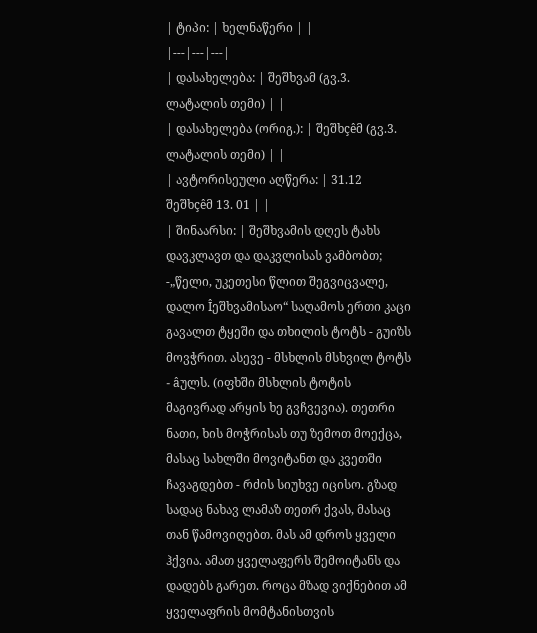| ტიპი: | ხელნაწერი | |
|---|---|---|
| დასახელება: | შეშხვამ (გვ.3. ლატალის თემი) | |
| დასახელება (ორიგ.): | შეშხçêმ (გვ.3. ლატალის თემი) | |
| ავტორისეული აღწერა: | 31.12 შეშხçêმ 13. 01 | |
| შინაარსი: | შეშხვამის დღეს ტახს დავკლავთ და დაკვლისას ვამბობთ; -„წელი, უკეთესი წლით შეგვიცვალე, დალო Îეშხვამისაო“ საღამოს ერთი კაცი გავალთ ტყეში და თხილის ტოტს - გუიზს მოვჭრით. ასევე - მსხლის მსხვილ ტოტს - âულს. (იფხში მსხლის ტოტის მაგივრად არყის ხე გვჩვევია). თეთრი ნათი, ხის მოჭრისას თუ ზემოთ მოექცა, მასაც სახლში მოვიტანთ და კვეთში ჩავაგდებთ - რძის სიუხვე იცისო. გზად სადაც ნახავ ლამაზ თეთრ ქვას, მასაც თან წამოვიღებთ. მას ამ დროს ყველი ჰქვია. ამათ ყველაფერს შემოიტანს და დადებს გარეთ. როცა მზად ვიქნებით ამ ყველაფრის მომტანისთვის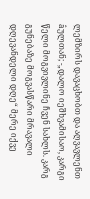ლემზირს დავაცხობთ და აღვავლენთ âულთან; -„დალო იეშხვამისაო, კარგი წელი მოგვივლინე ჩვენ სახლს. კარგ გუნებაზე მოგვასწარი მრავალი დღევანდელი დღე“ მერე იქვე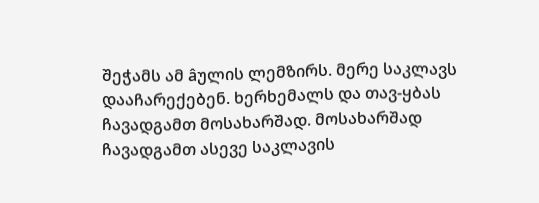შეჭამს ამ âულის ლემზირს. მერე საკლავს დააჩარექებენ. ხერხემალს და თავ-ყბას ჩავადგამთ მოსახარშად. მოსახარშად ჩავადგამთ ასევე საკლავის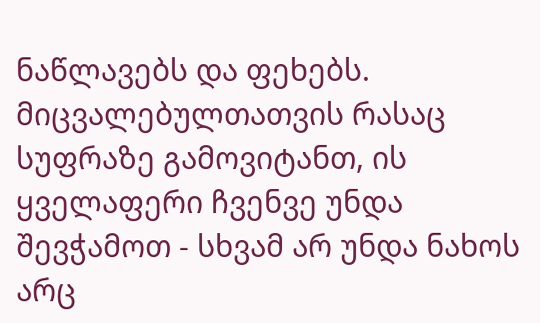ნაწლავებს და ფეხებს. მიცვალებულთათვის რასაც სუფრაზე გამოვიტანთ, ის ყველაფერი ჩვენვე უნდა შევჭამოთ - სხვამ არ უნდა ნახოს არც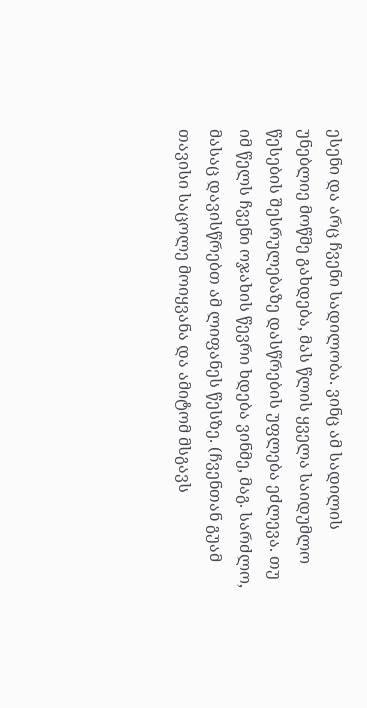ესენი და არც ჩვენი სადილობა. ვინც ამ სადილის უნებლიე მოწმე გახდება, მას წლის ყველა საიდუმლო წესების შესრულებაზე დასწრების უფლება ეძლევა. თუ იმ წელს ჩვენი ოჯახის წევრი ხდება ვინმე, მაგ. სარძლო, მასაც დავისწრებთ ამ ლიფანეს წესზე. (ჩვენთან გუამ თავისი საცოლე მოიყვანა და ამიტომ მსგავს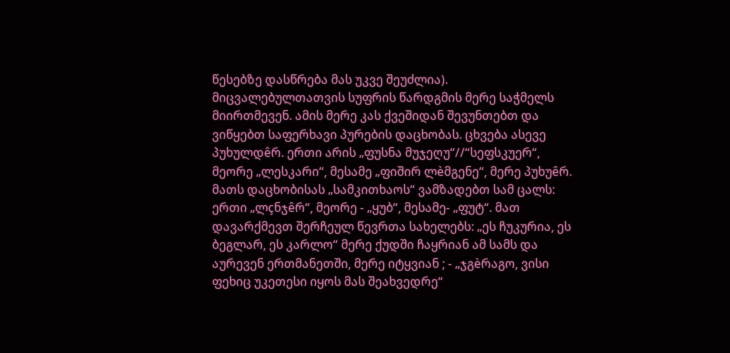წესებზე დასწრება მას უკვე შეუძლია). მიცვალებულთათვის სუფრის წარდგმის მერე საჭმელს მიირთმევენ. ამის მერე კას ქვეშიდან შევუნთებთ და ვიწყებთ საფერხავი პურების დაცხობას. ცხვება ასევე პუხულდêრ. ერთი არის „ფუსნა მუჯეღუ“//“სეფსკუერ“, მეორე „ლესკარი“, მესამე „ფიშირ ლèმგენე“, მერე პუხუêრ. მათს დაცხობისას „სამკითხაოს“ ვამზადებთ სამ ცალს: ერთი „ლçნჯêრ“, მეორე - „ყუბ“, მესამე- „ფუტ“. მათ დავარქმევთ შერჩეულ წევრთა სახელებს: „ეს ჩუკურია, ეს ბეგლარ, ეს კარლო“ მერე ქუდში ჩაყრიან ამ სამს და აურევენ ერთმანეთში, მერე იტყვიან ; - „ჯგèრაგო, ვისი ფეხიც უკეთესი იყოს მას შეახვედრე“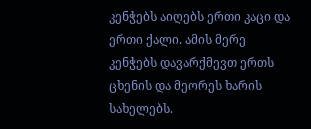კენჭებს აიღებს ერთი კაცი და ერთი ქალი. ამის მერე კენჭებს დავარქმევთ ერთს ცხენის და მეორეს ხარის სახელებს.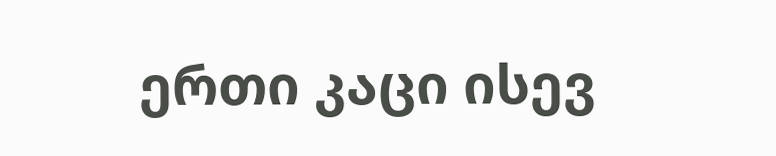ერთი კაცი ისევ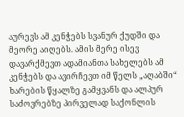აურევს ამ კენჭებს სვანურ ქუდში და მეორე აიღებს. ამის მერე ისევ დავარქმევთ ადამიანთა სახელებს ამ კენჭებს და ავირჩევთ იმ წელს „აღაბში“ ხარების წყალზე გამყვანს და ალპურ საძოვრებზე პირველად საქონლის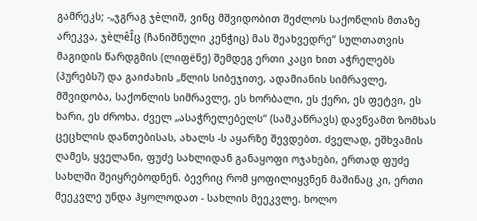გამრეკს; -„ჯგრაგ ჯèლიშ, ვინც მშვიდობით შეძლოს საქონლის მთაზე არეკვა, ჯèლêÎც (ჩანიშნული კენჭიც) მას შეახვედრე“ სულთათვის მაგიდის წარდგმის (ლიფëნე) შემდეგ ერთი კაცი ხით აჭრელებს (პურებს?) და გაიძახის „წლის სიბეჯითე, ადამიანის სიმრავლე, მშვიდობა, საქონლის სიმრავლე, ეს ხორბალი, ეს ქერი, ეს ფეტვი, ეს ხარი, ეს ძროხა. ძველ „ასაჭრელებელს“ (სამკაწრავს) დავწვამთ ზომხას ცეცხლის დანთებისას, ახალს -ს აყარზე შევდებთ. ძველად, ეშხვამის ღამეს, ყველანი, ფუძე სახლიდან განაყოფი ოჯახები, ერთად ფუძე სახლში შეიყრებოდნენ. ბევრიც რომ ყოფილიყვნენ მაშინაც კი, ერთი მეეკვლე უნდა ჰყოლოდათ - სახლის მეეკვლე. ხოლო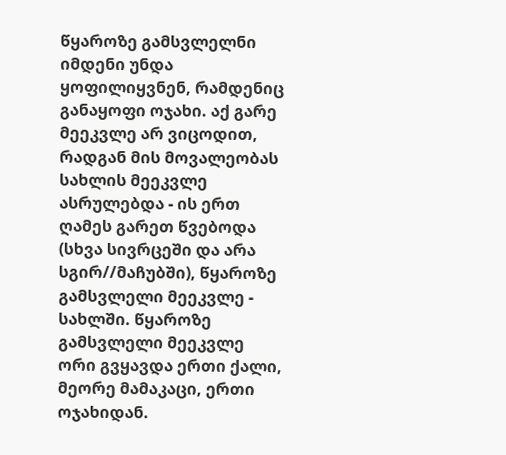წყაროზე გამსვლელნი იმდენი უნდა ყოფილიყვნენ, რამდენიც განაყოფი ოჯახი. აქ გარე მეეკვლე არ ვიცოდით, რადგან მის მოვალეობას სახლის მეეკვლე ასრულებდა - ის ერთ ღამეს გარეთ წვებოდა (სხვა სივრცეში და არა სგირ//მაჩუბში), წყაროზე გამსვლელი მეეკვლე - სახლში. წყაროზე გამსვლელი მეეკვლე ორი გვყავდა ერთი ქალი, მეორე მამაკაცი, ერთი ოჯახიდან.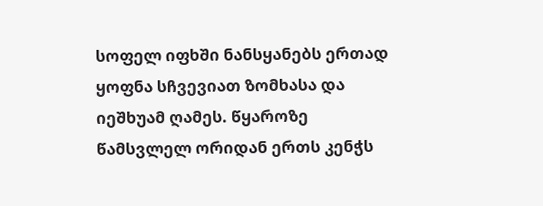სოფელ იფხში ნანსყანებს ერთად ყოფნა სჩვევიათ ზომხასა და იეშხუამ ღამეს. წყაროზე წამსვლელ ორიდან ერთს კენჭს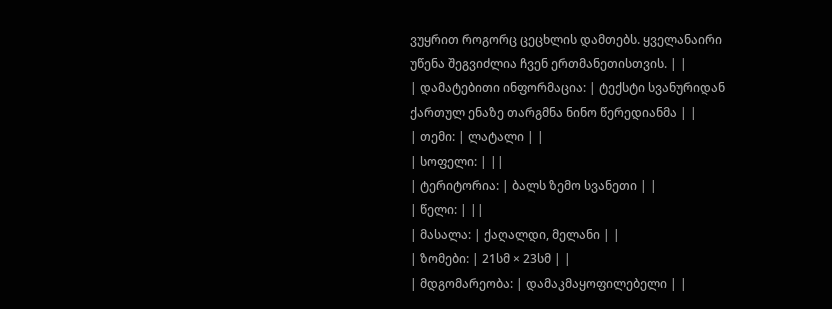ვუყრით როგორც ცეცხლის დამთებს. ყველანაირი უწენა შეგვიძლია ჩვენ ერთმანეთისთვის. | |
| დამატებითი ინფორმაცია: | ტექსტი სვანურიდან ქართულ ენაზე თარგმნა ნინო წერედიანმა | |
| თემი: | ლატალი | |
| სოფელი: | ||
| ტერიტორია: | ბალს ზემო სვანეთი | |
| წელი: | ||
| მასალა: | ქაღალდი, მელანი | |
| ზომები: | 21სმ × 23სმ | |
| მდგომარეობა: | დამაკმაყოფილებელი | |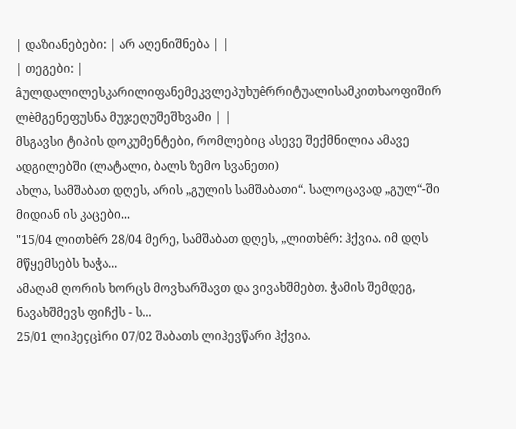| დაზიანებები: | არ აღენიშნება | |
| თეგები: | âულდალილესკარილიფანემეკვლეპუხუêრრიტუალისამკითხაოფიშირ ლèმგენეფუსნა მუჯეღუშეშხვამი | |
მსგავსი ტიპის დოკუმენტები, რომლებიც ასევე შექმნილია ამავე ადგილებში (ლატალი, ბალს ზემო სვანეთი)
ახლა, სამშაბათ დღეს, არის „გულის სამშაბათი“. სალოცავად „გულ“-ში მიდიან ის კაცები...
"15/04 ლითხêრ 28/04 მერე, სამშაბათ დღეს, „ლითხêრ: ჰქვია. იმ დღს მწყემსებს ხაჭა...
ამაღამ ღორის ხორცს მოვხარშავთ და ვივახშმებთ. ჭამის შემდეგ, ნავახშმევს ფიჩქს - ს...
25/01 ლიჰეçცìრი 07/02 შაბათს ლიჰევწარი ჰქვია.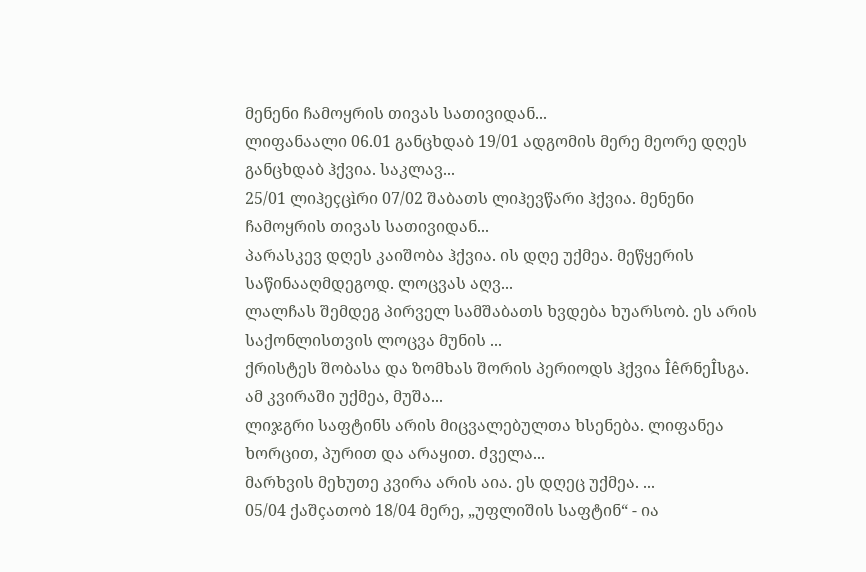მენენი ჩამოყრის თივას სათივიდან...
ლიფანაალი 06.01 განცხდაბ 19/01 ადგომის მერე მეორე დღეს განცხდაბ ჰქვია. საკლავ...
25/01 ლიჰეçცìრი 07/02 შაბათს ლიჰევწარი ჰქვია. მენენი ჩამოყრის თივას სათივიდან...
პარასკევ დღეს კაიშობა ჰქვია. ის დღე უქმეა. მეწყერის საწინააღმდეგოდ. ლოცვას აღვ...
ლალჩას შემდეგ პირველ სამშაბათს ხვდება ხუარსობ. ეს არის საქონლისთვის ლოცვა მუნის ...
ქრისტეს შობასა და ზომხას შორის პერიოდს ჰქვია ÎêრნეÎსგა. ამ კვირაში უქმეა, მუშა...
ლიჯგრი საფტინს არის მიცვალებულთა ხსენება. ლიფანეა ხორცით, პურით და არაყით. ძველა...
მარხვის მეხუთე კვირა არის აია. ეს დღეც უქმეა. ...
05/04 ქაშçათობ 18/04 მერე, „უფლიშის საფტინ“ - ია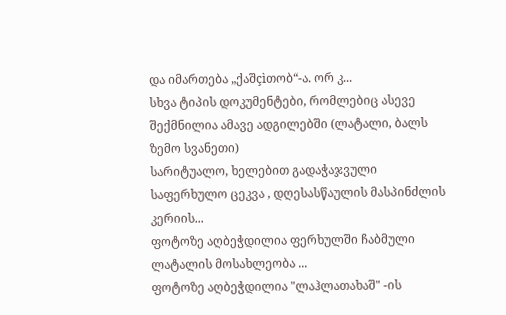და იმართება „ქაშçìთობ“-ა. ორ კ...
სხვა ტიპის დოკუმენტები, რომლებიც ასევე შექმნილია ამავე ადგილებში (ლატალი, ბალს ზემო სვანეთი)
სარიტუალო, ხელებით გადაჭაჯვული საფერხულო ცეკვა , დღესასწაულის მასპინძლის კერიის...
ფოტოზე აღბეჭდილია ფერხულში ჩაბმული ლატალის მოსახლეობა ...
ფოტოზე აღბეჭდილია "ლაჰლათახაშ" -ის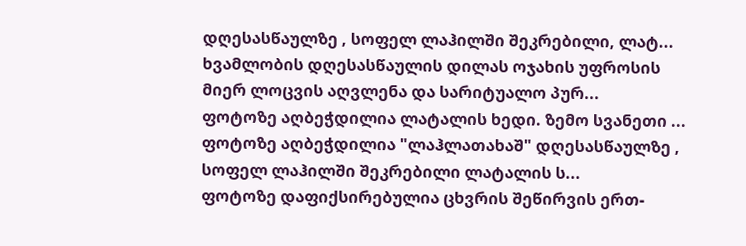დღესასწაულზე , სოფელ ლაჰილში შეკრებილი, ლატ...
ხვამლობის დღესასწაულის დილას ოჯახის უფროსის მიერ ლოცვის აღვლენა და სარიტუალო პურ...
ფოტოზე აღბეჭდილია ლატალის ხედი. ზემო სვანეთი ...
ფოტოზე აღბეჭდილია "ლაჰლათახაშ" დღესასწაულზე , სოფელ ლაჰილში შეკრებილი ლატალის ს...
ფოტოზე დაფიქსირებულია ცხვრის შეწირვის ერთ-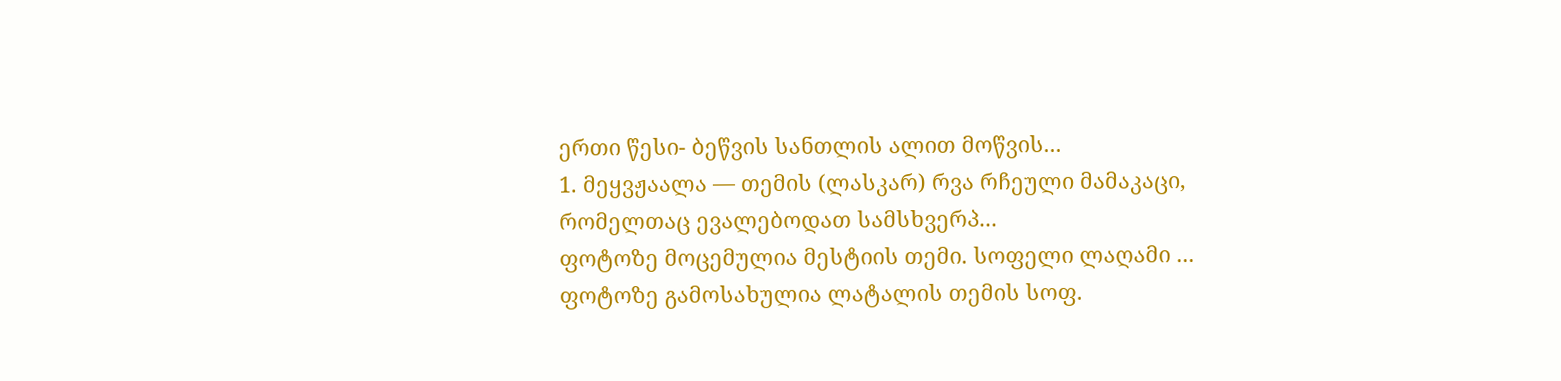ერთი წესი- ბეწვის სანთლის ალით მოწვის...
1. მეყვჟაალა — თემის (ლასკარ) რვა რჩეული მამაკაცი, რომელთაც ევალებოდათ სამსხვერპ...
ფოტოზე მოცემულია მესტიის თემი. სოფელი ლაღამი ...
ფოტოზე გამოსახულია ლატალის თემის სოფ.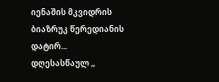იენაშის მკვიდრის ბიაზრუკ წერედიანის დატირ...
დღესასწაულ ,,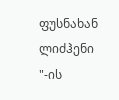ფუსნახან ლიძჰენი "-ის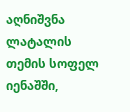აღნიშვნა ლატალის თემის სოფელ იენაშში,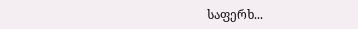საფერხ...